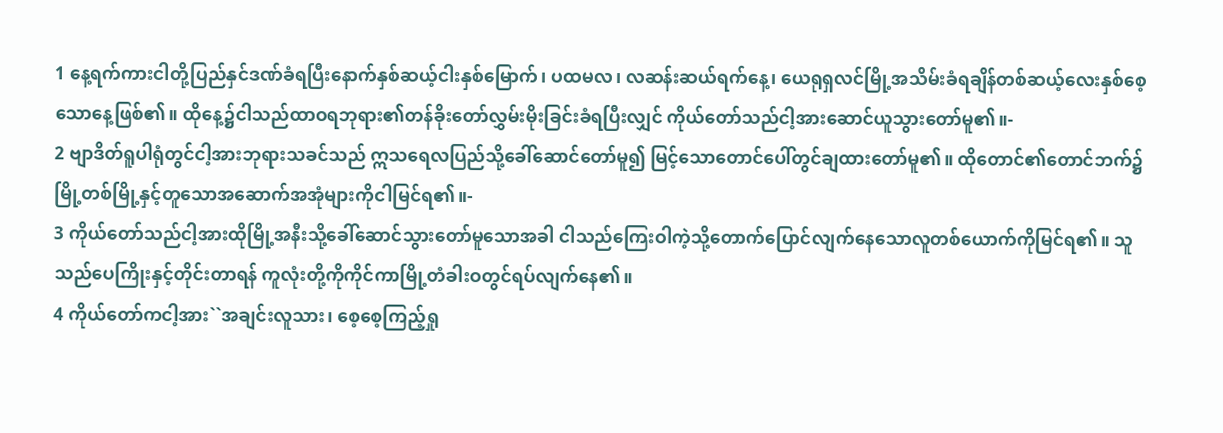1 နေ့ရက်ကားငါတို့ပြည်နှင်ဒဏ်ခံရပြီးနောက်နှစ်ဆယ့်ငါးနှစ်မြောက်၊ ပထမလ၊ လဆန်းဆယ်ရက်နေ့၊ ယေရုရှလင်မြို့အသိမ်းခံရချိန်တစ်ဆယ့်လေးနှစ်စေ့သောနေ့ဖြစ်၏။ ထိုနေ့၌ငါသည်ထာဝရဘုရား၏တန်ခိုးတော်လွှမ်းမိုးခြင်းခံရပြီးလျှင် ကိုယ်တော်သည်ငါ့အားဆောင်ယူသွားတော်မူ၏။-
2 ဗျာဒိတ်ရူပါရုံတွင်ငါ့အားဘုရားသခင်သည် ဣသရေလပြည်သို့ခေါ်ဆောင်တော်မူ၍ မြင့်သောတောင်ပေါ်တွင်ချထားတော်မူ၏။ ထိုတောင်၏တောင်ဘက်၌မြို့တစ်မြို့နှင့်တူသောအဆောက်အအုံများကိုငါမြင်ရ၏။-
3 ကိုယ်တော်သည်ငါ့အားထိုမြို့အနီးသို့ခေါ်ဆောင်သွားတော်မူသောအခါ ငါသည်ကြေးဝါကဲ့သို့တောက်ပြောင်လျက်နေသောလူတစ်ယောက်ကိုမြင်ရ၏။ သူသည်ပေကြိုးနှင့်တိုင်းတာရန် ကူလုံးတို့ကိုကိုင်ကာမြို့တံခါးဝတွင်ရပ်လျက်နေ၏။
4 ကိုယ်တော်ကငါ့အား``အချင်းလူသား၊ စေ့စေ့ကြည့်ရှု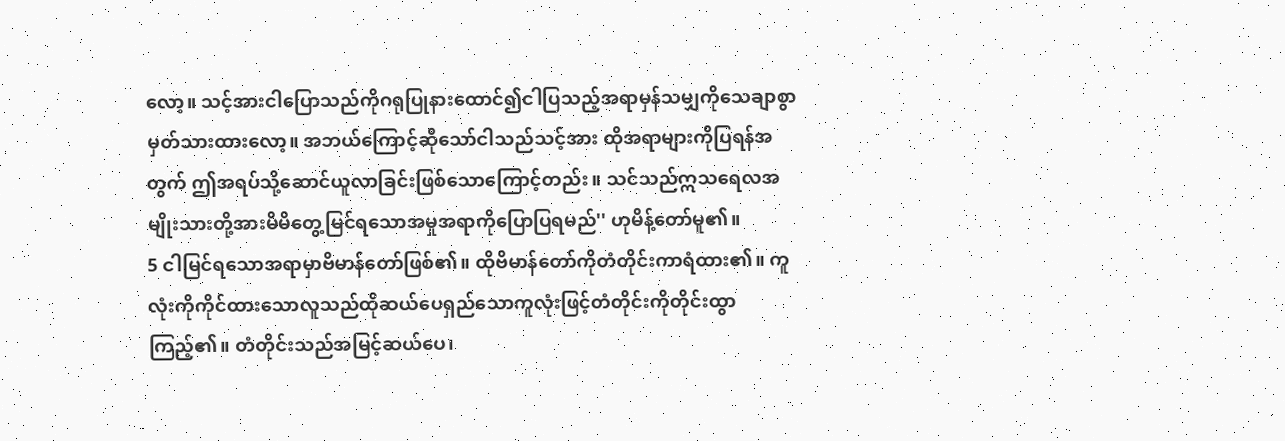လော့။ သင့်အားငါပြောသည်ကိုဂရုပြုနားထောင်၍ငါပြသည့်အရာမှန်သမျှကိုသေချာစွာမှတ်သားထားလော့။ အဘယ်ကြောင့်ဆိုသော်ငါသည်သင့်အား ထိုအရာများကိုပြရန်အတွက် ဤအရပ်သို့ဆောင်ယူလာခြင်းဖြစ်သောကြောင့်တည်း။ သင်သည်ဣသရေလအမျိုးသားတို့အားမိမိတွေ့မြင်ရသောအမှုအရာကိုပြောပြရမည်'' ဟုမိန့်တော်မူ၏။
5 ငါမြင်ရသောအရာမှာဗိမာန်တော်ဖြစ်၏။ ထိုဗိမာန်တော်ကိုတံတိုင်းကာရံထား၏။ ကူလုံးကိုကိုင်ထားသောလူသည်ထိုဆယ်ပေရှည်သောကူလုံးဖြင့်တံတိုင်းကိုတိုင်းထွာကြည့်၏။ တံတိုင်းသည်အမြင့်ဆယ်ပေ၊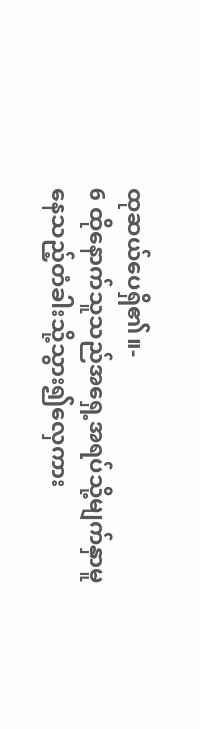ထုဆယ်ပေရှိ၏။-
6 ထိုနောက်သူသည်အရှေ့အရပ်သို့မျက်နှာမူနေသည့်တံခါးသို့သွား၍လှေကား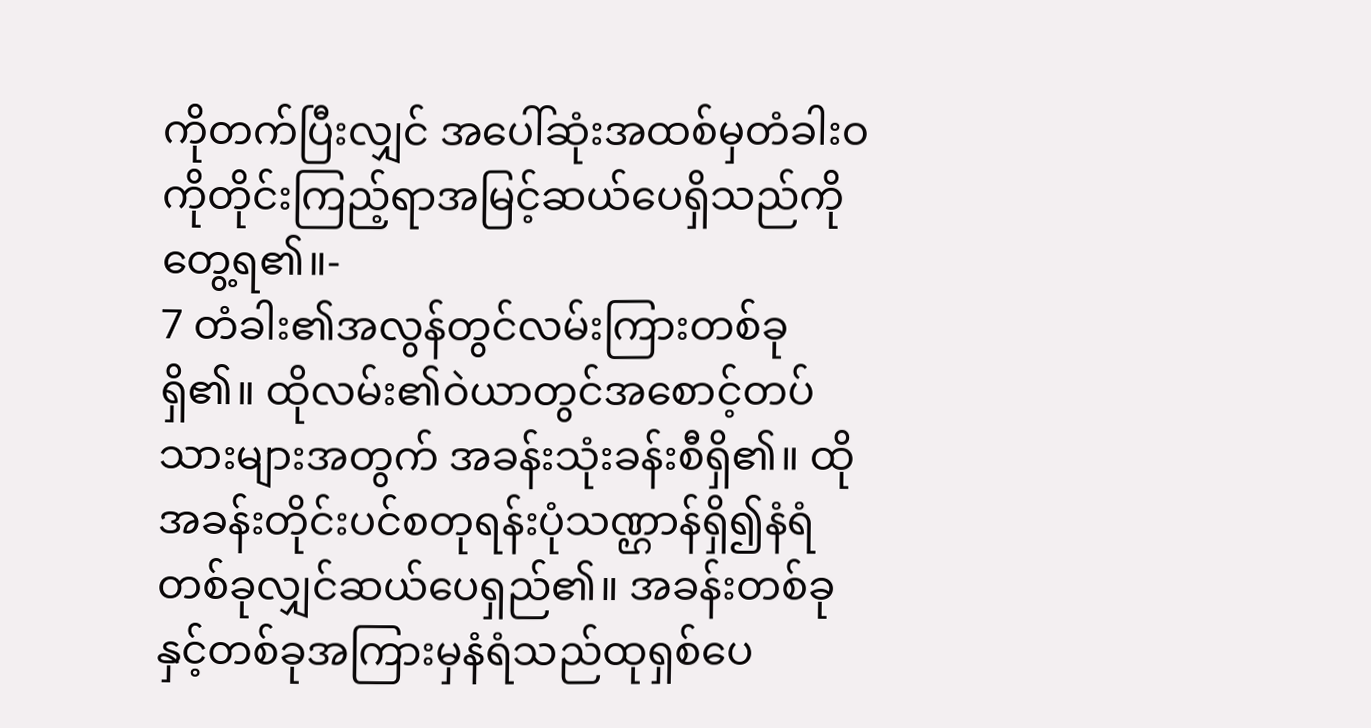ကိုတက်ပြီးလျှင် အပေါ်ဆုံးအထစ်မှတံခါးဝကိုတိုင်းကြည့်ရာအမြင့်ဆယ်ပေရှိသည်ကိုတွေ့ရ၏။-
7 တံခါး၏အလွန်တွင်လမ်းကြားတစ်ခုရှိ၏။ ထိုလမ်း၏ဝဲယာတွင်အစောင့်တပ်သားများအတွက် အခန်းသုံးခန်းစီရှိ၏။ ထိုအခန်းတိုင်းပင်စတုရန်းပုံသဏ္ဌာန်ရှိ၍နံရံတစ်ခုလျှင်ဆယ်ပေရှည်၏။ အခန်းတစ်ခုနှင့်တစ်ခုအကြားမှနံရံသည်ထုရှစ်ပေ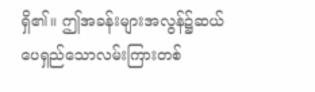ရှိ၏။ ဤအခန်းများအလွန်၌ဆယ်ပေရှည်သောလမ်းကြားတစ်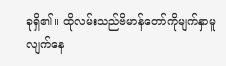ခုရှိ၏။ ထိုလမ်းသည်ဗိမာန်တော်ကိုမျက်နှာမူလျက်နေ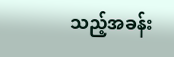သည့်အခန်း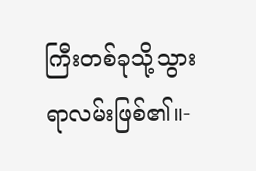ကြီးတစ်ခုသို့သွားရာလမ်းဖြစ်၏။-